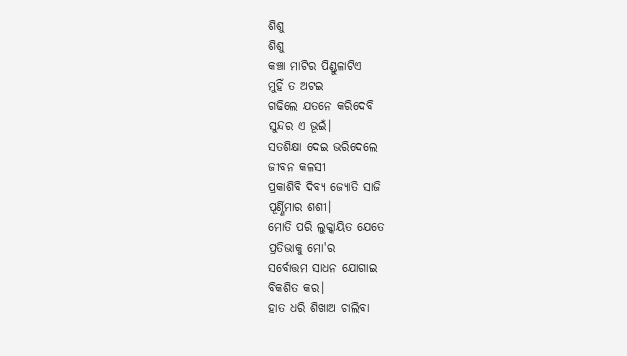ଶିଶୁ
ଶିଶୁ
କଞ୍ଚା ମାଟିର ପିଣ୍ଡୁଳାଟିଏ
ମୁହିଁ ତ ଅଟଇ
ଗଢିଲେ ଯତନେ କରିଦେବି
ସୁନ୍ଦର ଏ ଭୂଇଁ।
ସତଶିକ୍ଷା ଦେଇ ଭରିଦେଲେ
ଜୀବନ କଳସୀ
ପ୍ରକାଶିବି ଦିବ୍ୟ ଜ୍ୟୋତି ସାଜି
ପୂର୍ଣ୍ଣିମାର ଶଶୀ।
ମୋତି ପରି ଲୁକ୍କାୟିତ ଯେତେ
ପ୍ରତିଭାକୁ ମୋ'ର
ସର୍ବୋତ୍ତମ ସାଧନ ଯୋଗାଇ
ବିକଶିତ କର।
ହାତ ଧରି ଶିଖାଅ ଚାଲିବା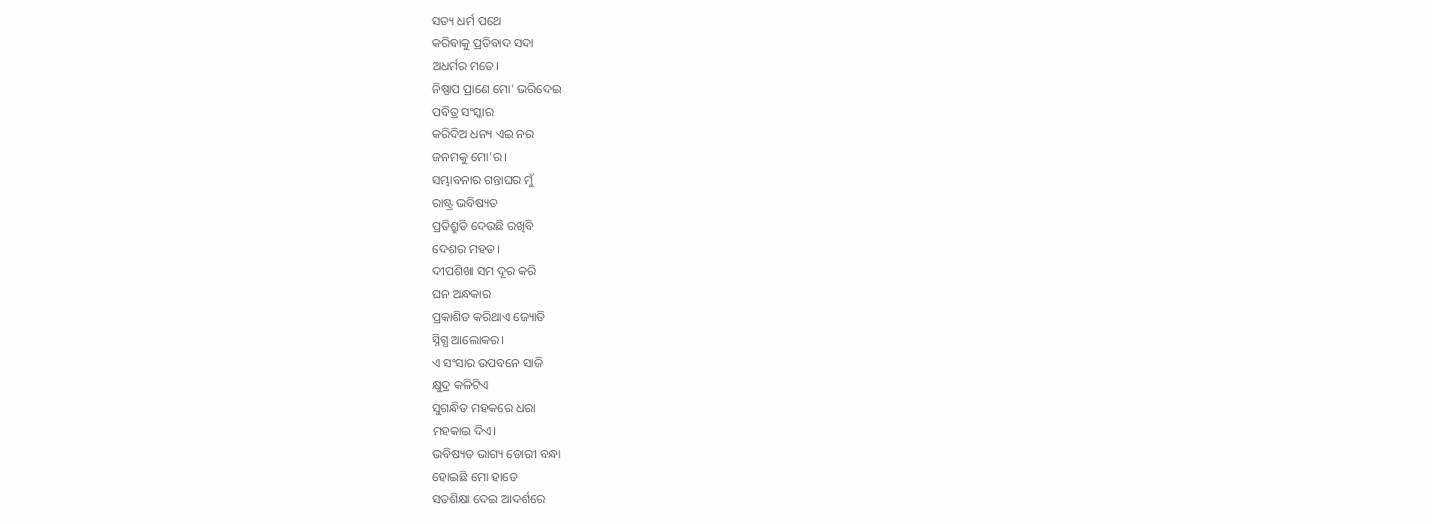ସତ୍ୟ ଧର୍ମ ପଥେ
କରିବାକୁ ପ୍ରତିବାଦ ସଦା
ଅଧର୍ମର ମତେ।
ନିଷ୍ପାପ ପ୍ରାଣେ ମୋ' ଭରିଦେଇ
ପବିତ୍ର ସଂସ୍କାର
କରିଦିଅ ଧନ୍ୟ ଏଇ ନର
ଜନମକୁ ମୋ'ର।
ସମ୍ଭାବନାର ଗନ୍ତାଘର ମୁଁ
ରାଷ୍ଟ୍ର ଭବିଷ୍ୟତ
ପ୍ରତିଶ୍ରୁତି ଦେଉଛି ରଖିବି
ଦେଶର ମହତ।
ଦୀପଶିଖା ସମ ଦୂର କରି
ଘନ ଅନ୍ଧକାର
ପ୍ରକାଶିତ କରିଥାଏ ଜ୍ୟୋତି
ସ୍ନିଗ୍ଧ ଆଲୋକର।
ଏ ସଂସାର ଉପବନେ ସାଜି
କ୍ଷୁଦ୍ର କଳିଟିଏ
ସୁଗନ୍ଧିତ ମହକରେ ଧରା
ମହକାଇ ଦିଏ।
ଭବିଷ୍ୟତ ଭାଗ୍ୟ ଡୋରୀ ବନ୍ଧା
ହୋଇଛି ମୋ ହାତେ
ସତଶିକ୍ଷା ଦେଇ ଆଦର୍ଶରେ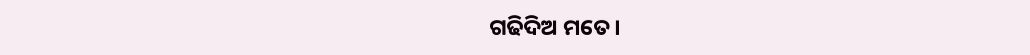ଗଢିଦିଅ ମତେ।